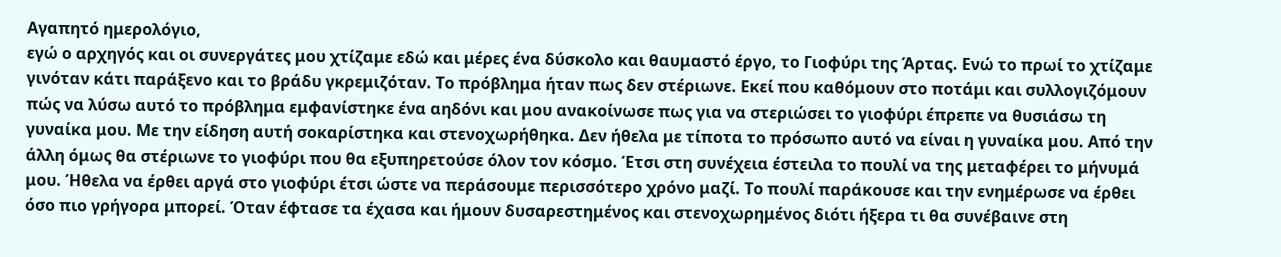Αγαπητό ημερολόγιο,
εγώ ο αρχηγός και οι συνεργάτες μου χτίζαμε εδώ και μέρες ένα δύσκολο και θαυμαστό έργο, το Γιοφύρι της Άρτας. Ενώ το πρωί το χτίζαμε γινόταν κάτι παράξενο και το βράδυ γκρεμιζόταν. Το πρόβλημα ήταν πως δεν στέριωνε. Εκεί που καθόμουν στο ποτάμι και συλλογιζόμουν πώς να λύσω αυτό το πρόβλημα εμφανίστηκε ένα αηδόνι και μου ανακοίνωσε πως για να στεριώσει το γιοφύρι έπρεπε να θυσιάσω τη γυναίκα μου. Με την είδηση αυτή σοκαρίστηκα και στενοχωρήθηκα. Δεν ήθελα με τίποτα το πρόσωπο αυτό να είναι η γυναίκα μου. Από την άλλη όμως θα στέριωνε το γιοφύρι που θα εξυπηρετούσε όλον τον κόσμο. Έτσι στη συνέχεια έστειλα το πουλί να της μεταφέρει το μήνυμά μου. Ήθελα να έρθει αργά στο γιοφύρι έτσι ώστε να περάσουμε περισσότερο χρόνο μαζί. Το πουλί παράκουσε και την ενημέρωσε να έρθει όσο πιο γρήγορα μπορεί. Όταν έφτασε τα έχασα και ήμουν δυσαρεστημένος και στενοχωρημένος διότι ήξερα τι θα συνέβαινε στη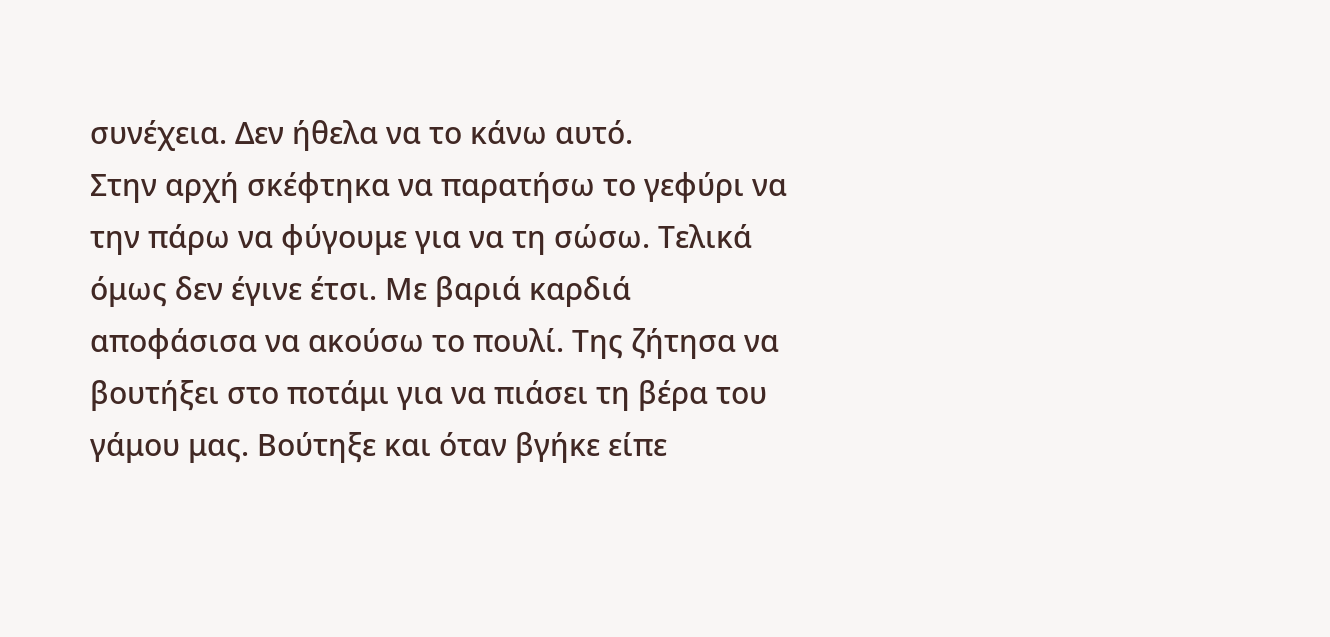συνέχεια. Δεν ήθελα να το κάνω αυτό.
Στην αρχή σκέφτηκα να παρατήσω το γεφύρι να την πάρω να φύγουμε για να τη σώσω. Τελικά όμως δεν έγινε έτσι. Με βαριά καρδιά αποφάσισα να ακούσω το πουλί. Της ζήτησα να βουτήξει στο ποτάμι για να πιάσει τη βέρα του γάμου μας. Βούτηξε και όταν βγήκε είπε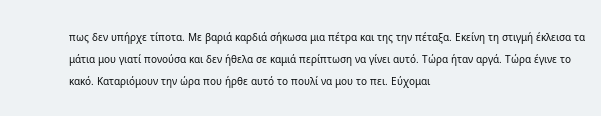πως δεν υπήρχε τίποτα. Με βαριά καρδιά σήκωσα μια πέτρα και της την πέταξα. Εκείνη τη στιγμή έκλεισα τα μάτια μου γιατί πονούσα και δεν ήθελα σε καμιά περίπτωση να γίνει αυτό. Τώρα ήταν αργά. Τώρα έγινε το κακό. Καταριόμουν την ώρα που ήρθε αυτό το πουλί να μου το πει. Εύχομαι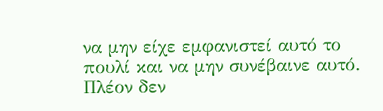να μην είχε εμφανιστεί αυτό το πουλί και να μην συνέβαινε αυτό. Πλέον δεν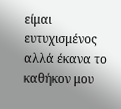είμαι ευτυχισμένος αλλά έκανα το καθήκον μου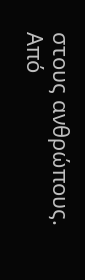στους ανθρώπους.
Από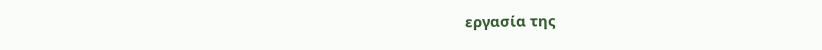εργασία της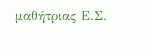μαθήτριας Ε.Σ.